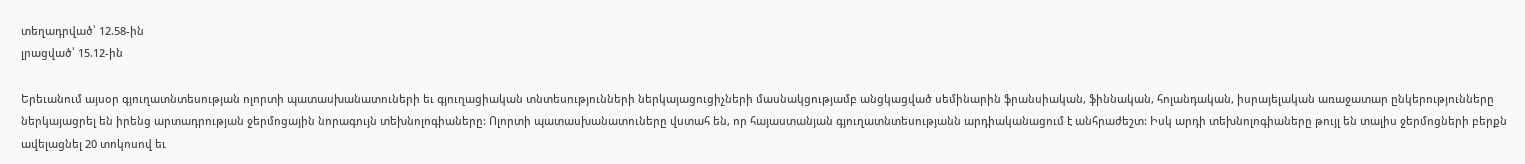տեղադրված՝ 12.58-ին
լրացված՝ 15.12-ին

Երեւանում այսօր գյուղատնտեսության ոլորտի պատասխանատուների եւ գյուղացիական տնտեսությունների ներկայացուցիչների մասնակցությամբ անցկացված սեմինարին ֆրանսիական, ֆիննական, հոլանդական, իսրայելական առաջատար ընկերությունները ներկայացրել են իրենց արտադրության ջերմոցային նորագույն տեխնոլոգիաները: Ոլորտի պատասխանատուները վստահ են, որ հայաստանյան գյուղատնտեսությանն արդիականացում է անհրաժեշտ: Իսկ արդի տեխնոլոգիաները թույլ են տալիս ջերմոցների բերքն ավելացնել 20 տոկոսով եւ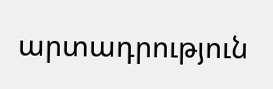արտադրություն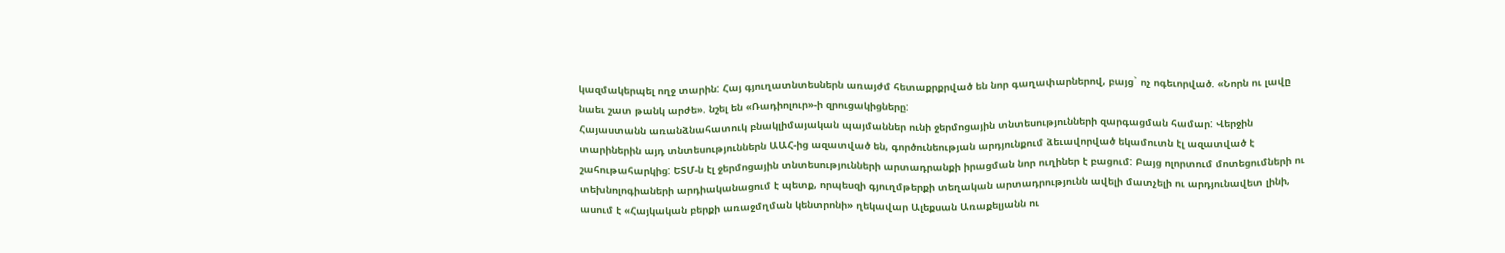կազմակերպել ողջ տարին: Հայ գյուղատնտեսներն առայժմ հետաքրքրված են նոր գաղափարներով, բայց` ոչ ոգեւորված. «Նորն ու լավը նաեւ շատ թանկ արժե». նշել են «Ռադիոլուր»-ի զրուցակիցները:
Հայաստանն առանձնահատուկ բնակլիմայական պայմաններ ունի ջերմոցային տնտեսությունների զարգացման համար: Վերջին տարիներին այդ տնտեսություններն ԱԱՀ-ից ազատված են, գործունեության արդյունքում ձեւավորված եկամուտն էլ ազատված է շահութահարկից: ԵՏՄ-ն էլ ջերմոցային տնտեսությունների արտադրանքի իրացման նոր ուղիներ է բացում: Բայց ոլորտում մոտեցումների ու տեխնոլոգիաների արդիականացում է պետք, որպեսզի գյուղմթերքի տեղական արտադրությունն ավելի մատչելի ու արդյունավետ լինի, ասում է «Հայկական բերքի առաջմղման կենտրոնի» ղեկավար Ալեքսան Առաքելյանն ու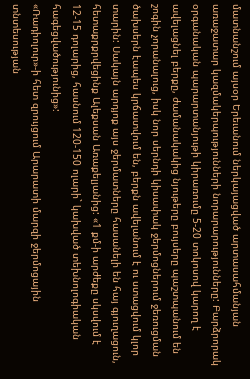մատնանշում այսօր Երեւանում ներկայացված արտասահմանյան առաջատար կազմակերպությունների նորարարությունները: Բարձրորակ օրգանական պարարտանյութի կիրառումը 5-20 տոկոսով կարող է ավելացնել բերքը, ժամանակակից նյութերը բույսերը պաշտպանում են շոգին չորանալուց, իսկ նոր սերնդի կիսափակ ջերմոցներում ջեռուցման ծախսերն էապես կրճատվում են, բերքն ավելանում է ու ստացվում կլոր տարին: Սակայն արդյոք այս ջերմատները հասանելի են հայ գյուղացուն, հետաքրքրվեցինք Ալեքսան Առաքելյանից: «1 քմ-ի արժեքը սկսվում է 12-15 դոլարից, հասնում 120-150 ոլարի` կախված տեխնոլոգիական հագեցվածությունից»:
«Ռադիոլուր»-ի հետ զրույցում Արարատի մարզի ջերմոցային տնտեսության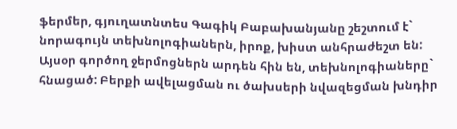ֆերմեր, գյուղատնտես Գագիկ Բաբախանյանը շեշտում է` նորագույն տեխնոլոգիաներն, իրոք, խիստ անհրաժեշտ են: Այսօր գործող ջերմոցներն արդեն հին են, տեխնոլոգիաները` հնացած: Բերքի ավելացման ու ծախսերի նվազեցման խնդիր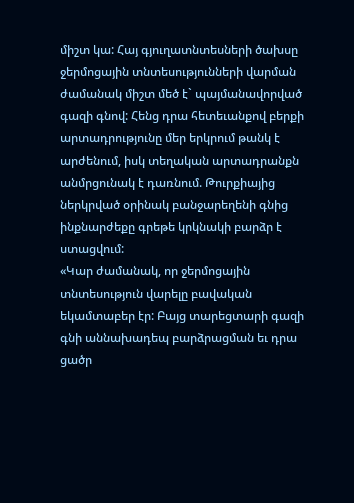միշտ կա: Հայ գյուղատնտեսների ծախսը ջերմոցային տնտեսությունների վարման ժամանակ միշտ մեծ է` պայմանավորված գազի գնով: Հենց դրա հետեւանքով բերքի արտադրությունը մեր երկրում թանկ է արժենում, իսկ տեղական արտադրանքն անմրցունակ է դառնում. Թուրքիայից ներկրված օրինակ բանջարեղենի գնից ինքնարժեքը գրեթե կրկնակի բարձր է ստացվում:
«Կար ժամանակ, որ ջերմոցային տնտեսություն վարելը բավական եկամտաբեր էր: Բայց տարեցտարի գազի գնի աննախադեպ բարձրացման եւ դրա ցածր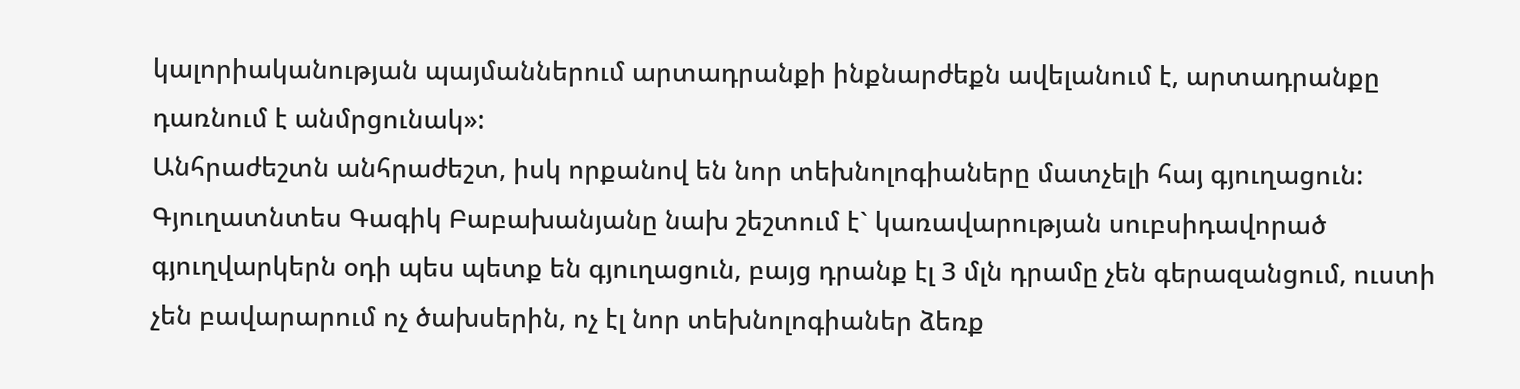կալորիականության պայմաններում արտադրանքի ինքնարժեքն ավելանում է, արտադրանքը դառնում է անմրցունակ»:
Անհրաժեշտն անհրաժեշտ, իսկ որքանով են նոր տեխնոլոգիաները մատչելի հայ գյուղացուն: Գյուղատնտես Գագիկ Բաբախանյանը նախ շեշտում է` կառավարության սուբսիդավորած գյուղվարկերն օդի պես պետք են գյուղացուն, բայց դրանք էլ 3 մլն դրամը չեն գերազանցում, ուստի չեն բավարարում ոչ ծախսերին, ոչ էլ նոր տեխնոլոգիաներ ձեռք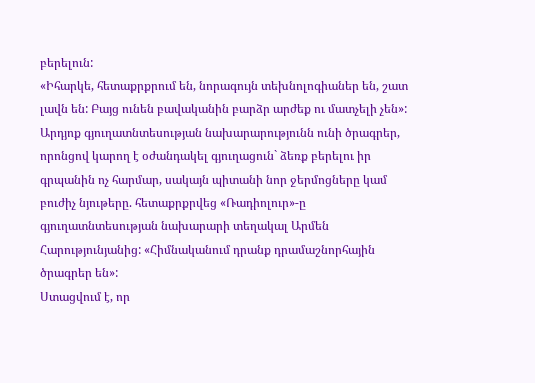բերելուն:
«Իհարկե, հետաքրքրում են, նորագույն տեխնոլոգիաներ են, շատ լավն են: Բայց ունեն բավականին բարձր արժեք ու մատչելի չեն»:
Արդյոք գյուղատնտեսության նախարարությունն ունի ծրագրեր, որոնցով կարող է օժանդակել գյուղացուն` ձեռք բերելու իր գրպանին ոչ հարմար, սակայն պիտանի նոր ջերմոցները կամ բուժիչ նյութերը. հետաքրքրվեց «Ռադիոլուր»-ը գյուղատնտեսության նախարարի տեղակալ Արմեն Հարությունյանից: «Հիմնականում դրանք դրամաշնորհային ծրագրեր են»:
Ստացվում է, որ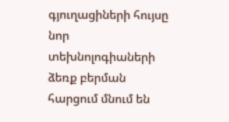գյուղացիների հույսը նոր տեխնոլոգիաների ձեռք բերման հարցում մնում են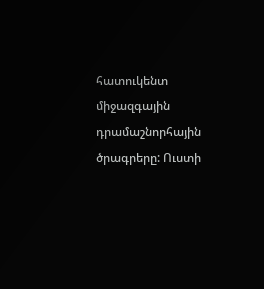հատուկենտ միջազգային դրամաշնորհային ծրագրերը: Ուստի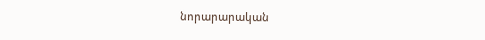նորարարական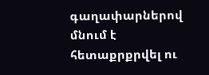գաղափարներով մնում է հետաքրքրվել ու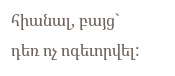հիանալ, բայց` դեռ ոչ ոգեւորվել: